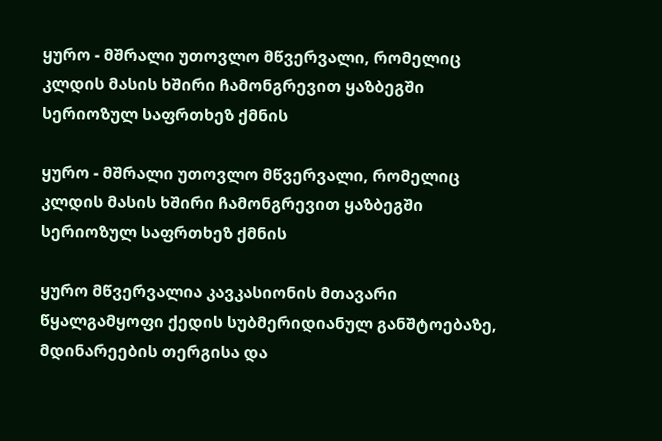ყურო - მშრალი უთოვლო მწვერვალი, რომელიც კლდის მასის ხშირი ჩამონგრევით ყაზბეგში სერიოზულ საფრთხეზ ქმნის

ყურო - მშრალი უთოვლო მწვერვალი, რომელიც კლდის მასის ხშირი ჩამონგრევით ყაზბეგში სერიოზულ საფრთხეზ ქმნის

ყურო მწვერვალია კავკასიონის მთავარი წყალგამყოფი ქედის სუბმერიდიანულ განშტოებაზე, მდინარეების თერგისა და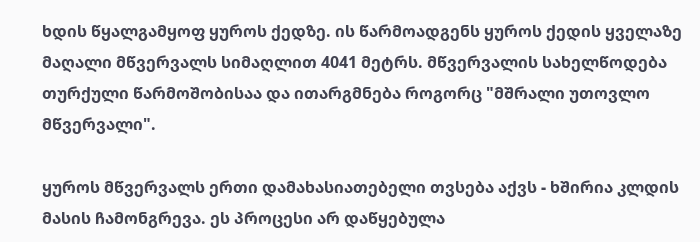ხდის წყალგამყოფ ყუროს ქედზე. ის წარმოადგენს ყუროს ქედის ყველაზე მაღალი მწვერვალს სიმაღლით 4041 მეტრს. მწვერვალის სახელწოდება თურქული წარმოშობისაა და ითარგმნება როგორც "მშრალი უთოვლო მწვერვალი".

ყუროს მწვერვალს ერთი დამახასიათებელი თვსება აქვს - ხშირია კლდის მასის ჩამონგრევა. ეს პროცესი არ დაწყებულა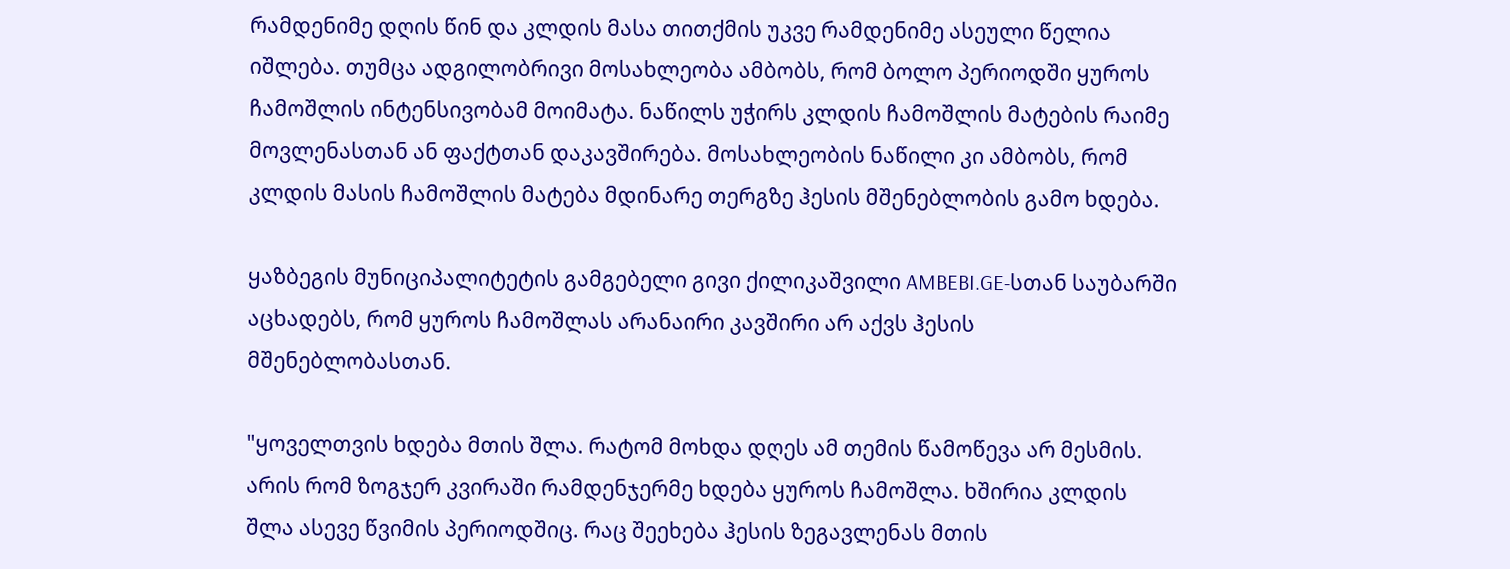რამდენიმე დღის წინ და კლდის მასა თითქმის უკვე რამდენიმე ასეული წელია იშლება. თუმცა ადგილობრივი მოსახლეობა ამბობს, რომ ბოლო პერიოდში ყუროს ჩამოშლის ინტენსივობამ მოიმატა. ნაწილს უჭირს კლდის ჩამოშლის მატების რაიმე მოვლენასთან ან ფაქტთან დაკავშირება. მოსახლეობის ნაწილი კი ამბობს, რომ კლდის მასის ჩამოშლის მატება მდინარე თერგზე ჰესის მშენებლობის გამო ხდება.

ყაზბეგის მუნიციპალიტეტის გამგებელი გივი ქილიკაშვილი AMBEBI.GE-სთან საუბარში აცხადებს, რომ ყუროს ჩამოშლას არანაირი კავშირი არ აქვს ჰესის მშენებლობასთან.

"ყოველთვის ხდება მთის შლა. რატომ მოხდა დღეს ამ თემის წამოწევა არ მესმის. არის რომ ზოგჯერ კვირაში რამდენჯერმე ხდება ყუროს ჩამოშლა. ხშირია კლდის შლა ასევე წვიმის პერიოდშიც. რაც შეეხება ჰესის ზეგავლენას მთის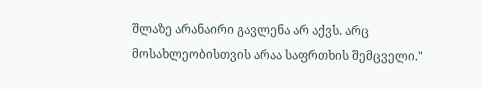შლაზე არანაირი გავლენა არ აქვს. არც მოსახლეობისთვის არაა საფრთხის შემცველი."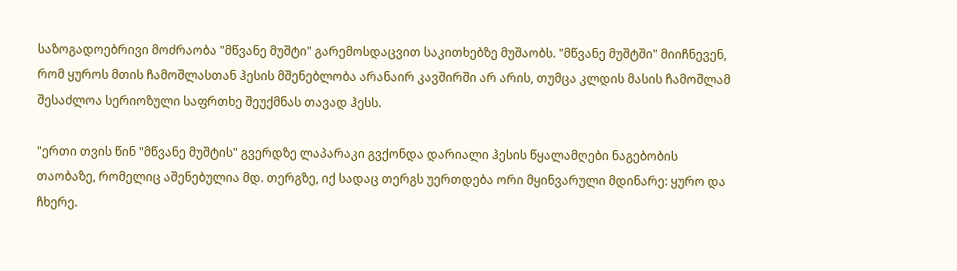საზოგადოებრივი მოძრაობა "მწვანე მუშტი" გარემოსდაცვით საკითხებზე მუშაობს. "მწვანე მუშტში" მიიჩნევენ, რომ ყუროს მთის ჩამოშლასთან ჰესის მშენებლობა არანაირ კავშირში არ არის, თუმცა კლდის მასის ჩამოშლამ შესაძლოა სერიოზული საფრთხე შეუქმნას თავად ჰესს.

"ერთი თვის წინ "მწვანე მუშტის" გვერდზე ლაპარაკი გვქონდა დარიალი ჰესის წყალამღები ნაგებობის თაობაზე, რომელიც აშენებულია მდ. თერგზე, იქ სადაც თერგს უერთდება ორი მყინვარული მდინარე: ყურო და ჩხერე.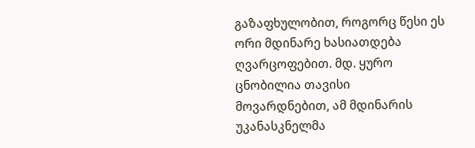გაზაფხულობით, როგორც წესი ეს ორი მდინარე ხასიათდება ღვარცოფებით. მდ. ყურო ცნობილია თავისი მოვარდნებით, ამ მდინარის უკანასკნელმა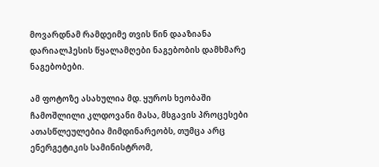მოვარდნამ რამდეიმე თვის წინ დააზიანა დარიალჰესის წყალამღები ნაგებობის დამხმარე ნაგებობები.

ამ ფოტოზე ასახულია მდ. ყუროს ხეობაში ჩამოშლილი კლდოვანი მასა, მსგავის პროცესები ათასწლეულებია მიმდინარეობს, თუმცა არც ენერგეტიკის სამინისტრომ,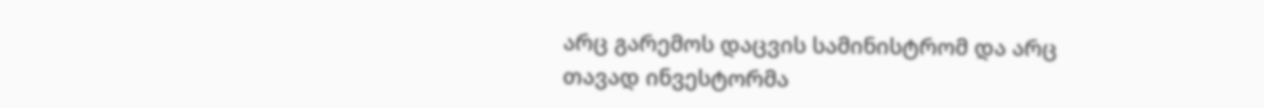არც გარემოს დაცვის სამინისტრომ და არც თავად ინვესტორმა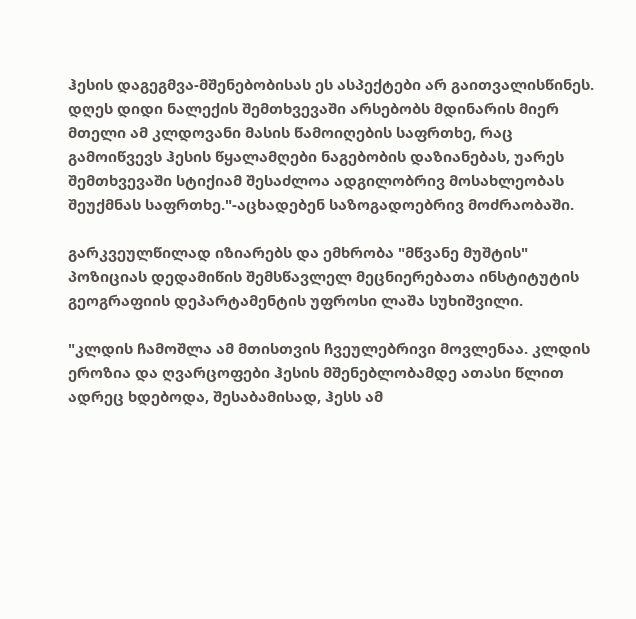ჰესის დაგეგმვა-მშენებობისას ეს ასპექტები არ გაითვალისწინეს. დღეს დიდი ნალექის შემთხვევაში არსებობს მდინარის მიერ მთელი ამ კლდოვანი მასის წამოიღების საფრთხე, რაც გამოიწვევს ჰესის წყალამღები ნაგებობის დაზიანებას, უარეს შემთხვევაში სტიქიამ შესაძლოა ადგილობრივ მოსახლეობას შეუქმნას საფრთხე."-აცხადებენ საზოგადოებრივ მოძრაობაში.

გარკვეულწილად იზიარებს და ემხრობა "მწვანე მუშტის" პოზიციას დედამიწის შემსწავლელ მეცნიერებათა ინსტიტუტის გეოგრაფიის დეპარტამენტის უფროსი ლაშა სუხიშვილი.

"კლდის ჩამოშლა ამ მთისთვის ჩვეულებრივი მოვლენაა. კლდის ეროზია და ღვარცოფები ჰესის მშენებლობამდე ათასი წლით ადრეც ხდებოდა, შესაბამისად, ჰესს ამ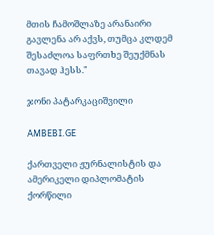მთის ჩამოშლაზე არანაირი გავლენა არ აქვს, თუმცა კლდემ შესაძლოა საფრთხე შეუქმნას თავად ჰესს."

ჯონი პატარკაციშვილი

AMBEBI.GE

ქართველი ჟურნალისტის და ამერიკელი დიპლომატის ქორწილი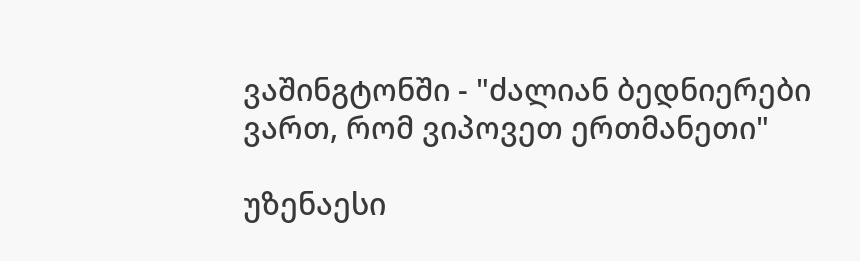ვაშინგტონში - "ძალიან ბედნიერები ვართ, რომ ვიპოვეთ ერთმანეთი"

უზენაესი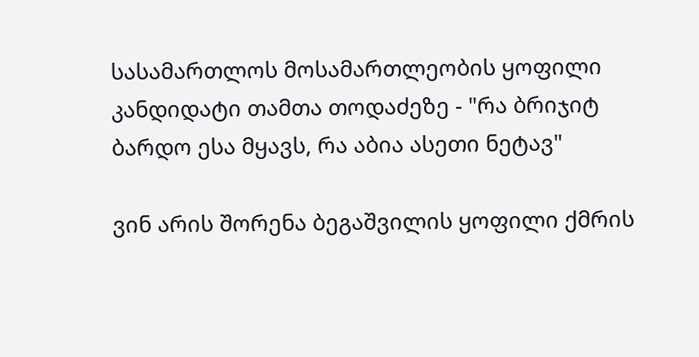სასამართლოს მოსამართლეობის ყოფილი კანდიდატი თამთა თოდაძეზე - "რა ბრიჯიტ ბარდო ესა მყავს, რა აბია ასეთი ნეტავ"

ვინ არის შორენა ბეგაშვილის ყოფილი ქმრის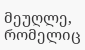მეუღლე, რომელიც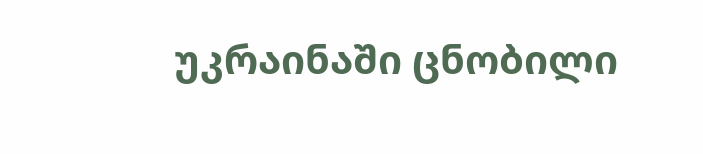უკრაინაში ცნობილი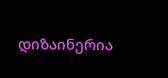დიზაინერია